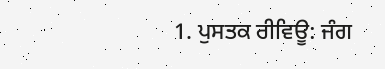1. ਪੁਸਤਕ ਰੀਵਿਊ: ਜੰਗ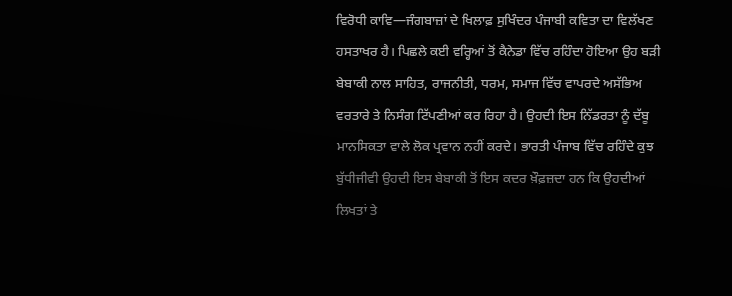ਵਿਰੋਧੀ ਕਾਵਿ—ਜੰਗਬਾਜ਼ਾਂ ਦੇ ਖਿਲਾਫ਼ ਸੁਖਿੰਦਰ ਪੰਜਾਬੀ ਕਵਿਤਾ ਦਾ ਵਿਲੱਖਣ ਹਸਤਾਖਰ ਹੈ। ਪਿਛਲੇ ਕਈ ਵਰ੍ਹਿਆਂ ਤੋਂ ਕੈਨੇਡਾ ਵਿੱਚ ਰਹਿੰਦਾ ਹੋਇਆ ਉਹ ਬੜੀ ਬੇਬਾਕੀ ਨਾਲ ਸਾਹਿਤ, ਰਾਜਨੀਤੀ, ਧਰਮ, ਸਮਾਜ ਵਿੱਚ ਵਾਪਰਦੇ ਅਸੱਭਿਅ ਵਰਤਾਰੇ ਤੇ ਨਿਸੰਗ ਟਿੱਪਣੀਆਂ ਕਰ ਰਿਹਾ ਹੈ। ਉਹਦੀ ਇਸ ਨਿੱਡਰਤਾ ਨੂੰ ਦੱਬੂ ਮਾਨਸਿਕਤਾ ਵਾਲੇ ਲੋਕ ਪ੍ਰਵਾਨ ਨਹੀਂ ਕਰਦੇ। ਭਾਰਤੀ ਪੰਜਾਬ ਵਿੱਚ ਰਹਿੰਦੇ ਕੁਝ ਬੁੱਧੀਜੀਵੀ ਉਹਦੀ ਇਸ ਬੇਬਾਕੀ ਤੋਂ ਇਸ ਕਦਰ ਖ਼ੌਫ਼ਜ਼ਦਾ ਹਨ ਕਿ ਉਹਦੀਆਂ ਲਿਖਤਾਂ ਤੇ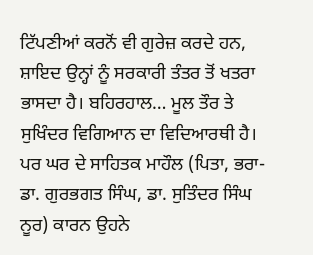ਟਿੱਪਣੀਆਂ ਕਰਨੋਂ ਵੀ ਗੁਰੇਜ਼ ਕਰਦੇ ਹਨ, ਸ਼ਾਇਦ ਉਨ੍ਹਾਂ ਨੂੰ ਸਰਕਾਰੀ ਤੰਤਰ ਤੋਂ ਖਤਰਾ ਭਾਸਦਾ ਹੈ। ਬਹਿਰਹਾਲ… ਮੂਲ ਤੌਰ ਤੇ ਸੁਖਿੰਦਰ ਵਿਗਿਆਨ ਦਾ ਵਿਦਿਆਰਥੀ ਹੈ। ਪਰ ਘਰ ਦੇ ਸਾਹਿਤਕ ਮਾਹੌਲ (ਪਿਤਾ, ਭਰਾ- ਡਾ. ਗੁਰਭਗਤ ਸਿੰਘ, ਡਾ. ਸੁਤਿੰਦਰ ਸਿੰਘ ਨੂਰ) ਕਾਰਨ ਉਹਨੇ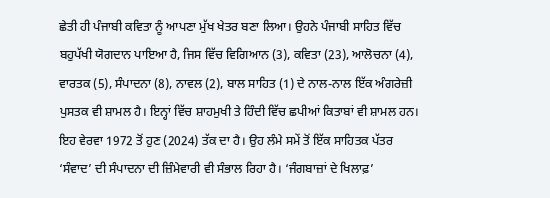ਛੇਤੀ ਹੀ ਪੰਜਾਬੀ ਕਵਿਤਾ ਨੂੰ ਆਪਣਾ ਮੁੱਖ ਖੇਤਰ ਬਣਾ ਲਿਆ। ਉਹਨੇ ਪੰਜਾਬੀ ਸਾਹਿਤ ਵਿੱਚ ਬਹੁਪੱਖੀ ਯੋਗਦਾਨ ਪਾਇਆ ਹੈ, ਜਿਸ ਵਿੱਚ ਵਿਗਿਆਨ (3), ਕਵਿਤਾ (23), ਆਲੋਚਨਾ (4), ਵਾਰਤਕ (5), ਸੰਪਾਦਨਾ (8), ਨਾਵਲ (2), ਬਾਲ ਸਾਹਿਤ (1) ਦੇ ਨਾਲ-ਨਾਲ ਇੱਕ ਅੰਗਰੇਜ਼ੀ ਪੁਸਤਕ ਵੀ ਸ਼ਾਮਲ ਹੈ। ਇਨ੍ਹਾਂ ਵਿੱਚ ਸ਼ਾਹਮੁਖੀ ਤੇ ਹਿੰਦੀ ਵਿੱਚ ਛਪੀਆਂ ਕਿਤਾਬਾਂ ਵੀ ਸ਼ਾਮਲ ਹਨ। ਇਹ ਵੇਰਵਾ 1972 ਤੋਂ ਹੁਣ (2024) ਤੱਕ ਦਾ ਹੈ। ਉਹ ਲੰਮੇ ਸਮੇਂ ਤੋਂ ਇੱਕ ਸਾਹਿਤਕ ਪੱਤਰ ‘ਸੰਵਾਦ’ ਦੀ ਸੰਪਾਦਨਾ ਦੀ ਜ਼ਿੰਮੇਵਾਰੀ ਵੀ ਸੰਭਾਲ ਰਿਹਾ ਹੈ। ‘ਜੰਗਬਾਜ਼ਾਂ ਦੇ ਖਿਲਾਫ਼’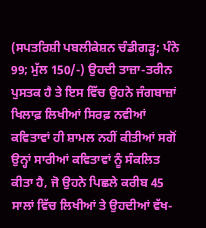(ਸਪਤਰਿਸ਼ੀ ਪਬਲੀਕੇਸ਼ਨ ਚੰਡੀਗੜ੍ਹ; ਪੰਨੇ 99; ਮੁੱਲ 150/-) ਉਹਦੀ ਤਾਜ਼ਾ-ਤਰੀਨ ਪੁਸਤਕ ਹੈ ਤੇ ਇਸ ਵਿੱਚ ਉਹਨੇ ਜੰਗਬਾਜ਼ਾਂ ਖਿਲਾਫ਼ ਲਿਖੀਆਂ ਸਿਰਫ਼ ਨਵੀਆਂ ਕਵਿਤਾਵਾਂ ਹੀ ਸ਼ਾਮਲ ਨਹੀਂ ਕੀਤੀਆਂ ਸਗੋਂ ਉਨ੍ਹਾਂ ਸਾਰੀਆਂ ਕਵਿਤਾਵਾਂ ਨੂੰ ਸੰਕਲਿਤ ਕੀਤਾ ਹੈ, ਜੋ ਉਹਨੇ ਪਿਛਲੇ ਕਰੀਬ 45 ਸਾਲਾਂ ਵਿੱਚ ਲਿਖੀਆਂ ਤੇ ਉਹਦੀਆਂ ਵੱਖ-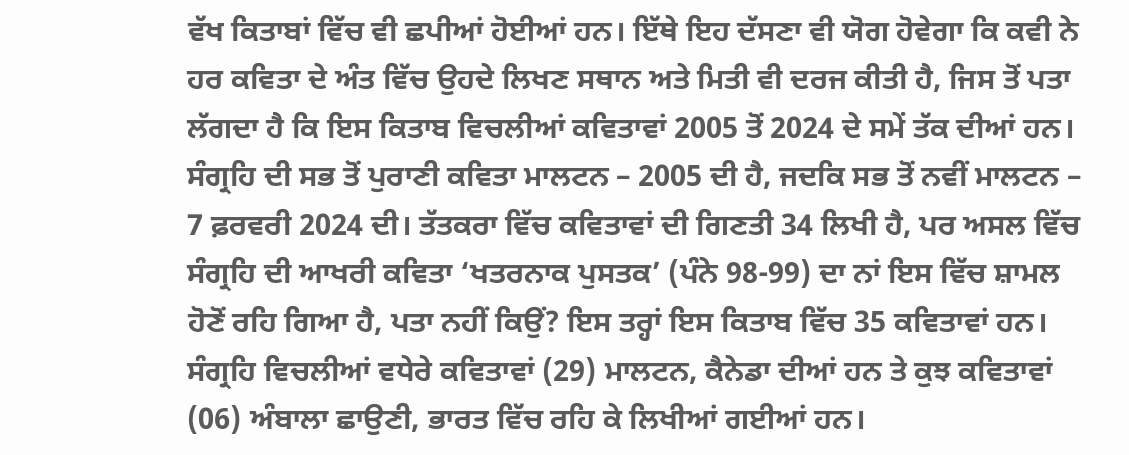ਵੱਖ ਕਿਤਾਬਾਂ ਵਿੱਚ ਵੀ ਛਪੀਆਂ ਹੋਈਆਂ ਹਨ। ਇੱਥੇ ਇਹ ਦੱਸਣਾ ਵੀ ਯੋਗ ਹੋਵੇਗਾ ਕਿ ਕਵੀ ਨੇ ਹਰ ਕਵਿਤਾ ਦੇ ਅੰਤ ਵਿੱਚ ਉਹਦੇ ਲਿਖਣ ਸਥਾਨ ਅਤੇ ਮਿਤੀ ਵੀ ਦਰਜ ਕੀਤੀ ਹੈ, ਜਿਸ ਤੋਂ ਪਤਾ ਲੱਗਦਾ ਹੈ ਕਿ ਇਸ ਕਿਤਾਬ ਵਿਚਲੀਆਂ ਕਵਿਤਾਵਾਂ 2005 ਤੋਂ 2024 ਦੇ ਸਮੇਂ ਤੱਕ ਦੀਆਂ ਹਨ। ਸੰਗ੍ਰਹਿ ਦੀ ਸਭ ਤੋਂ ਪੁਰਾਣੀ ਕਵਿਤਾ ਮਾਲਟਨ – 2005 ਦੀ ਹੈ, ਜਦਕਿ ਸਭ ਤੋਂ ਨਵੀਂ ਮਾਲਟਨ – 7 ਫ਼ਰਵਰੀ 2024 ਦੀ। ਤੱਤਕਰਾ ਵਿੱਚ ਕਵਿਤਾਵਾਂ ਦੀ ਗਿਣਤੀ 34 ਲਿਖੀ ਹੈ, ਪਰ ਅਸਲ ਵਿੱਚ ਸੰਗ੍ਰਹਿ ਦੀ ਆਖਰੀ ਕਵਿਤਾ ‘ਖਤਰਨਾਕ ਪੁਸਤਕ’ (ਪੰਨੇ 98-99) ਦਾ ਨਾਂ ਇਸ ਵਿੱਚ ਸ਼ਾਮਲ ਹੋਣੋਂ ਰਹਿ ਗਿਆ ਹੈ, ਪਤਾ ਨਹੀਂ ਕਿਉਂ? ਇਸ ਤਰ੍ਹਾਂ ਇਸ ਕਿਤਾਬ ਵਿੱਚ 35 ਕਵਿਤਾਵਾਂ ਹਨ। ਸੰਗ੍ਰਹਿ ਵਿਚਲੀਆਂ ਵਧੇਰੇ ਕਵਿਤਾਵਾਂ (29) ਮਾਲਟਨ, ਕੈਨੇਡਾ ਦੀਆਂ ਹਨ ਤੇ ਕੁਝ ਕਵਿਤਾਵਾਂ (06) ਅੰਬਾਲਾ ਛਾਉਣੀ, ਭਾਰਤ ਵਿੱਚ ਰਹਿ ਕੇ ਲਿਖੀਆਂ ਗਈਆਂ ਹਨ।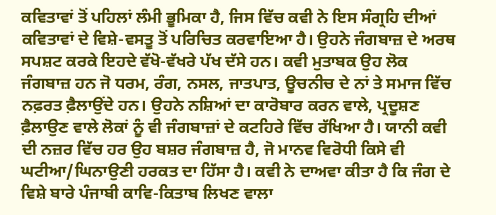ਕਵਿਤਾਵਾਂ ਤੋਂ ਪਹਿਲਾਂ ਲੰਮੀ ਭੂਮਿਕਾ ਹੈ, ਜਿਸ ਵਿੱਚ ਕਵੀ ਨੇ ਇਸ ਸੰਗ੍ਰਹਿ ਦੀਆਂ ਕਵਿਤਾਵਾਂ ਦੇ ਵਿਸ਼ੇ-ਵਸਤੂ ਤੋਂ ਪਰਿਚਿਤ ਕਰਵਾਇਆ ਹੈ। ਉਹਨੇ ਜੰਗਬਾਜ਼ ਦੇ ਅਰਥ ਸਪਸ਼ਟ ਕਰਕੇ ਇਹਦੇ ਵੱਖੋ-ਵੱਖਰੇ ਪੱਖ ਦੱਸੇ ਹਨ। ਕਵੀ ਮੁਤਾਬਕ ਉਹ ਲੋਕ ਜੰਗਬਾਜ਼ ਹਨ ਜੋ ਧਰਮ, ਰੰਗ, ਨਸਲ, ਜਾਤਪਾਤ, ਊਚਨੀਚ ਦੇ ਨਾਂ ਤੇ ਸਮਾਜ ਵਿੱਚ ਨਫ਼ਰਤ ਫ਼ੈਲਾਉਂਦੇ ਹਨ। ਉਹਨੇ ਨਸ਼ਿਆਂ ਦਾ ਕਾਰੋਬਾਰ ਕਰਨ ਵਾਲੇ, ਪ੍ਰਦੂਸ਼ਣ ਫ਼ੈਲਾਉਣ ਵਾਲੇ ਲੋਕਾਂ ਨੂੰ ਵੀ ਜੰਗਬਾਜ਼ਾਂ ਦੇ ਕਟਹਿਰੇ ਵਿੱਚ ਰੱਖਿਆ ਹੈ। ਯਾਨੀ ਕਵੀ ਦੀ ਨਜ਼ਰ ਵਿੱਚ ਹਰ ਉਹ ਬਸ਼ਰ ਜੰਗਬਾਜ਼ ਹੈ, ਜੋ ਮਾਨਵ ਵਿਰੋਧੀ ਕਿਸੇ ਵੀ ਘਟੀਆ/ਘਿਨਾਉਣੀ ਹਰਕਤ ਦਾ ਹਿੱਸਾ ਹੈ। ਕਵੀ ਨੇ ਦਾਅਵਾ ਕੀਤਾ ਹੈ ਕਿ ਜੰਗ ਦੇ ਵਿਸ਼ੇ ਬਾਰੇ ਪੰਜਾਬੀ ਕਾਵਿ-ਕਿਤਾਬ ਲਿਖਣ ਵਾਲਾ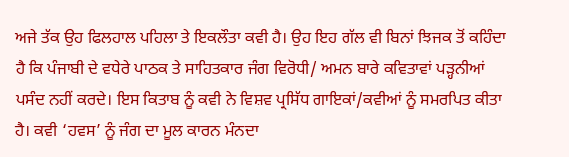ਅਜੇ ਤੱਕ ਉਹ ਫਿਲਹਾਲ ਪਹਿਲਾ ਤੇ ਇਕਲੌਤਾ ਕਵੀ ਹੈ। ਉਹ ਇਹ ਗੱਲ ਵੀ ਬਿਨਾਂ ਝਿਜਕ ਤੋਂ ਕਹਿੰਦਾ ਹੈ ਕਿ ਪੰਜਾਬੀ ਦੇ ਵਧੇਰੇ ਪਾਠਕ ਤੇ ਸਾਹਿਤਕਾਰ ਜੰਗ ਵਿਰੋਧੀ/ ਅਮਨ ਬਾਰੇ ਕਵਿਤਾਵਾਂ ਪੜ੍ਹਨੀਆਂ ਪਸੰਦ ਨਹੀਂ ਕਰਦੇ। ਇਸ ਕਿਤਾਬ ਨੂੰ ਕਵੀ ਨੇ ਵਿਸ਼ਵ ਪ੍ਰਸਿੱਧ ਗਾਇਕਾਂ/ਕਵੀਆਂ ਨੂੰ ਸਮਰਪਿਤ ਕੀਤਾ ਹੈ। ਕਵੀ ‘ਹਵਸ’ ਨੂੰ ਜੰਗ ਦਾ ਮੂਲ ਕਾਰਨ ਮੰਨਦਾ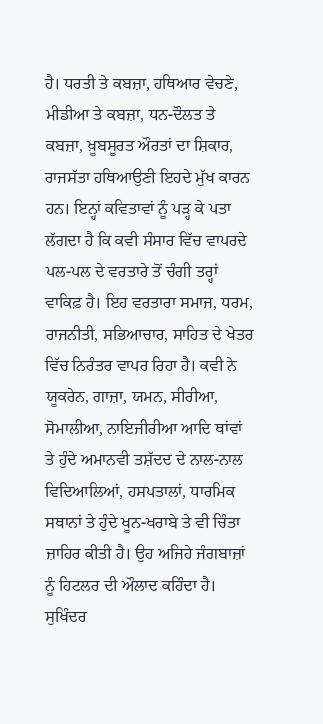ਹੈ। ਧਰਤੀ ਤੇ ਕਬਜ਼ਾ, ਹਥਿਆਰ ਵੇਚਣੇ, ਮੀਡੀਆ ਤੇ ਕਬਜ਼ਾ, ਧਨ-ਦੌਲਤ ਤੇ ਕਬਜ਼ਾ, ਖ਼ੂਬਸੂਰਤ ਔਰਤਾਂ ਦਾ ਸ਼ਿਕਾਰ, ਰਾਜਸੱਤਾ ਹਥਿਆਉਣੀ ਇਹਦੇ ਮੁੱਖ ਕਾਰਨ ਹਨ। ਇਨ੍ਹਾਂ ਕਵਿਤਾਵਾਂ ਨੂੰ ਪੜ੍ਹ ਕੇ ਪਤਾ ਲੱਗਦਾ ਹੈ ਕਿ ਕਵੀ ਸੰਸਾਰ ਵਿੱਚ ਵਾਪਰਦੇ ਪਲ-ਪਲ ਦੇ ਵਰਤਾਰੇ ਤੋਂ ਚੰਗੀ ਤਰ੍ਹਾਂ ਵਾਕਿਫ਼ ਹੈ। ਇਹ ਵਰਤਾਰਾ ਸਮਾਜ, ਧਰਮ, ਰਾਜਨੀਤੀ, ਸਭਿਆਚਾਰ, ਸਾਹਿਤ ਦੇ ਖੇਤਰ ਵਿੱਚ ਨਿਰੰਤਰ ਵਾਪਰ ਰਿਹਾ ਹੈ। ਕਵੀ ਨੇ ਯੂਕਰੇਨ, ਗਾਜ਼ਾ, ਯਮਨ, ਸੀਰੀਆ, ਸੋਮਾਲੀਆ, ਨਾਇਜੀਰੀਆ ਆਦਿ ਥਾਂਵਾਂ ਤੇ ਹੁੰਦੇ ਅਮਾਨਵੀ ਤਸ਼ੱਦਦ ਦੇ ਨਾਲ-ਨਾਲ ਵਿਦਿਆਲਿਆਂ, ਹਸਪਤਾਲਾਂ, ਧਾਰਮਿਕ ਸਥਾਨਾਂ ਤੇ ਹੁੰਦੇ ਖੂਨ-ਖਰਾਬੇ ਤੇ ਵੀ ਚਿੰਤਾ ਜ਼ਾਹਿਰ ਕੀਤੀ ਹੈ। ਉਹ ਅਜਿਹੇ ਜੰਗਬਾਜ਼ਾਂ ਨੂੰ ਹਿਟਲਰ ਦੀ ਔਲਾਦ ਕਹਿੰਦਾ ਹੈ। ਸੁਖਿੰਦਰ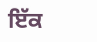ਇੱਕ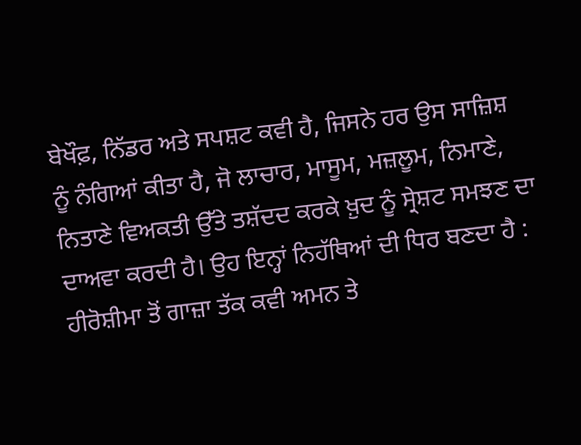ਬੇਖੌਫ਼, ਨਿੱਡਰ ਅਤੇ ਸਪਸ਼ਟ ਕਵੀ ਹੈ, ਜਿਸਨੇ ਹਰ ਉਸ ਸਾਜ਼ਿਸ਼ ਨੂੰ ਨੰਗਿਆਂ ਕੀਤਾ ਹੈ, ਜੋ ਲਾਚਾਰ, ਮਾਸੂਮ, ਮਜ਼ਲੂਮ, ਨਿਮਾਣੇ, ਨਿਤਾਣੇ ਵਿਅਕਤੀ ਉੱਤੇ ਤਸ਼ੱਦਦ ਕਰਕੇ ਖ਼ੁਦ ਨੂੰ ਸ੍ਰੇਸ਼ਟ ਸਮਝਣ ਦਾ ਦਾਅਵਾ ਕਰਦੀ ਹੈ। ਉਹ ਇਨ੍ਹਾਂ ਨਿਹੱਥਿਆਂ ਦੀ ਧਿਰ ਬਣਦਾ ਹੈ : ਹੀਰੋਸ਼ੀਮਾ ਤੋਂ ਗਾਜ਼ਾ ਤੱਕ ਕਵੀ ਅਮਨ ਤੇ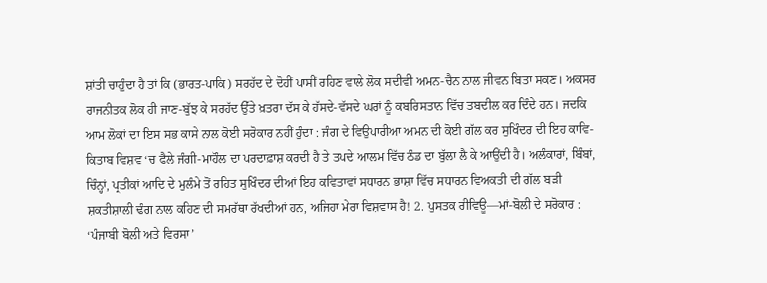ਸ਼ਾਂਤੀ ਚਾਹੁੰਦਾ ਹੈ ਤਾਂ ਕਿ (ਭਾਰਤ-ਪਾਕਿ) ਸਰਹੱਦ ਦੇ ਦੋਹੀਂ ਪਾਸੀਂ ਰਹਿਣ ਵਾਲੇ ਲੋਕ ਸਦੀਵੀ ਅਮਨ-ਚੈਨ ਨਾਲ ਜੀਵਨ ਬਿਤਾ ਸਕਣ। ਅਕਸਰ ਰਾਜਨੀਤਕ ਲੋਕ ਹੀ ਜਾਣ-ਬੁੱਝ ਕੇ ਸਰਹੱਦ ਉੱਤੇ ਖ਼ਤਰਾ ਦੱਸ ਕੇ ਹੱਸਦੇ-ਵੱਸਦੇ ਘਰਾਂ ਨੂੰ ਕਬਰਿਸਤਾਨ ਵਿੱਚ ਤਬਦੀਲ ਕਰ ਦਿੰਦੇ ਹਨ। ਜਦਕਿ ਆਮ ਲੋਕਾਂ ਦਾ ਇਸ ਸਭ ਕਾਸੇ ਨਾਲ ਕੋਈ ਸਰੋਕਾਰ ਨਹੀਂ ਹੁੰਦਾ : ਜੰਗ ਦੇ ਵਿਉਪਾਰੀਆ ਅਮਨ ਦੀ ਕੋਈ ਗੱਲ ਕਰ ਸੁਖਿੰਦਰ ਦੀ ਇਹ ਕਾਵਿ-ਕਿਤਾਬ ਵਿਸ਼ਵ ‘ਚ ਫੈਲੇ ਜੰਗੀ-ਮਾਹੌਲ ਦਾ ਪਰਦਾਫ਼ਾਸ਼ ਕਰਦੀ ਹੈ ਤੇ ਤਪਦੇ ਆਲਮ ਵਿੱਚ ਠੰਡ ਦਾ ਬੁੱਲਾ ਲੈ ਕੇ ਆਉਂਦੀ ਹੈ। ਅਲੰਕਾਰਾਂ, ਬਿੰਬਾਂ, ਚਿੰਨ੍ਹਾਂ, ਪ੍ਰਤੀਕਾਂ ਆਦਿ ਦੇ ਮੁਲੰਮੇ ਤੋਂ ਰਹਿਤ ਸੁਖਿੰਦਰ ਦੀਆਂ ਇਹ ਕਵਿਤਾਵਾਂ ਸਧਾਰਨ ਭਾਸ਼ਾ ਵਿੱਚ ਸਧਾਰਨ ਵਿਅਕਤੀ ਦੀ ਗੱਲ ਬੜੀ ਸ਼ਕਤੀਸ਼ਾਲੀ ਢੰਗ ਨਾਲ ਕਹਿਣ ਦੀ ਸਮਰੱਥਾ ਰੱਖਦੀਆਂ ਹਨ, ਅਜਿਹਾ ਮੇਰਾ ਵਿਸ਼ਵਾਸ ਹੈ! 2. ਪੁਸਤਕ ਰੀਵਿਊ—ਮਾਂ-ਬੋਲੀ ਦੇ ਸਰੋਕਾਰ : ‘ਪੰਜਾਬੀ ਬੋਲੀ ਅਤੇ ਵਿਰਸਾ’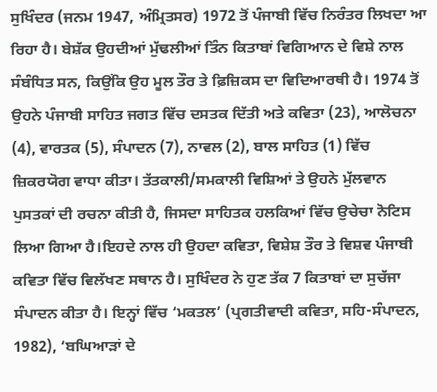ਸੁਖਿੰਦਰ (ਜਨਮ 1947, ਅੰਮ੍ਰਿਤਸਰ) 1972 ਤੋਂ ਪੰਜਾਬੀ ਵਿੱਚ ਨਿਰੰਤਰ ਲਿਖਦਾ ਆ ਰਿਹਾ ਹੈ। ਬੇਸ਼ੱਕ ਉਹਦੀਆਂ ਮੁੱਢਲੀਆਂ ਤਿੰਨ ਕਿਤਾਬਾਂ ਵਿਗਿਆਨ ਦੇ ਵਿਸ਼ੇ ਨਾਲ ਸੰਬੰਧਿਤ ਸਨ, ਕਿਉਂਕਿ ਉਹ ਮੂਲ ਤੌਰ ਤੇ ਫ਼ਿਜ਼ਿਕਸ ਦਾ ਵਿਦਿਆਰਥੀ ਹੈ। 1974 ਤੋਂ ਉਹਨੇ ਪੰਜਾਬੀ ਸਾਹਿਤ ਜਗਤ ਵਿੱਚ ਦਸਤਕ ਦਿੱਤੀ ਅਤੇ ਕਵਿਤਾ (23), ਆਲੋਚਨਾ (4), ਵਾਰਤਕ (5), ਸੰਪਾਦਨ (7), ਨਾਵਲ (2), ਬਾਲ ਸਾਹਿਤ (1) ਵਿੱਚ ਜ਼ਿਕਰਯੋਗ ਵਾਧਾ ਕੀਤਾ। ਤੱਤਕਾਲੀ/ਸਮਕਾਲੀ ਵਿਸ਼ਿਆਂ ਤੇ ਉਹਨੇ ਮੁੱਲਵਾਨ ਪੁਸਤਕਾਂ ਦੀ ਰਚਨਾ ਕੀਤੀ ਹੈ, ਜਿਸਦਾ ਸਾਹਿਤਕ ਹਲਕਿਆਂ ਵਿੱਚ ਉਚੇਚਾ ਨੋਟਿਸ ਲਿਆ ਗਿਆ ਹੈ।ਇਹਦੇ ਨਾਲ ਹੀ ਉਹਦਾ ਕਵਿਤਾ, ਵਿਸ਼ੇਸ਼ ਤੌਰ ਤੇ ਵਿਸ਼ਵ ਪੰਜਾਬੀ ਕਵਿਤਾ ਵਿੱਚ ਵਿਲੱਖਣ ਸਥਾਨ ਹੈ। ਸੁਖਿੰਦਰ ਨੇ ਹੁਣ ਤੱਕ 7 ਕਿਤਾਬਾਂ ਦਾ ਸੁਚੱਜਾ ਸੰਪਾਦਨ ਕੀਤਾ ਹੈ। ਇਨ੍ਹਾਂ ਵਿੱਚ ‘ਮਕਤਲ’ (ਪ੍ਰਗਤੀਵਾਦੀ ਕਵਿਤਾ, ਸਹਿ-ਸੰਪਾਦਨ, 1982), ‘ਬਘਿਆੜਾਂ ਦੇ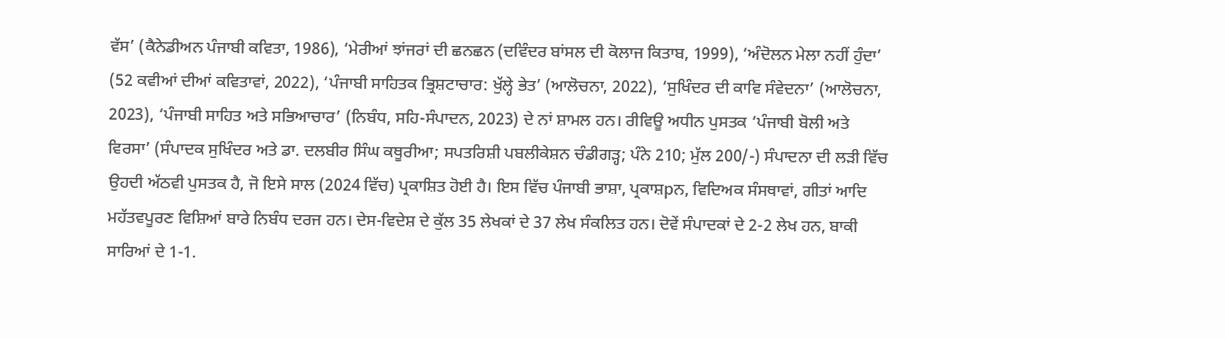ਵੱਸ’ (ਕੈਨੇਡੀਅਨ ਪੰਜਾਬੀ ਕਵਿਤਾ, 1986), ‘ਮੇਰੀਆਂ ਝਾਂਜਰਾਂ ਦੀ ਛਨਛਨ (ਦਵਿੰਦਰ ਬਾਂਸਲ ਦੀ ਕੋਲਾਜ ਕਿਤਾਬ, 1999), ‘ਅੰਦੋਲਨ ਮੇਲਾ ਨਹੀਂ ਹੁੰਦਾ’ (52 ਕਵੀਆਂ ਦੀਆਂ ਕਵਿਤਾਵਾਂ, 2022), ‘ਪੰਜਾਬੀ ਸਾਹਿਤਕ ਭ੍ਰਿਸ਼ਟਾਚਾਰ: ਖੁੱਲ੍ਹੇ ਭੇਤ’ (ਆਲੋਚਨਾ, 2022), ‘ਸੁਖਿੰਦਰ ਦੀ ਕਾਵਿ ਸੰਵੇਦਨਾ’ (ਆਲੋਚਨਾ, 2023), ‘ਪੰਜਾਬੀ ਸਾਹਿਤ ਅਤੇ ਸਭਿਆਚਾਰ’ (ਨਿਬੰਧ, ਸਹਿ-ਸੰਪਾਦਨ, 2023) ਦੇ ਨਾਂ ਸ਼ਾਮਲ ਹਨ। ਰੀਵਿਊ ਅਧੀਨ ਪੁਸਤਕ ‘ਪੰਜਾਬੀ ਬੋਲੀ ਅਤੇ ਵਿਰਸਾ’ (ਸੰਪਾਦਕ ਸੁਖਿੰਦਰ ਅਤੇ ਡਾ. ਦਲਬੀਰ ਸਿੰਘ ਕਥੂਰੀਆ; ਸਪਤਰਿਸ਼ੀ ਪਬਲੀਕੇਸ਼ਨ ਚੰਡੀਗੜ੍ਹ; ਪੰਨੇ 210; ਮੁੱਲ 200/-) ਸੰਪਾਦਨਾ ਦੀ ਲੜੀ ਵਿੱਚ ਉਹਦੀ ਅੱਠਵੀ ਪੁਸਤਕ ਹੈ, ਜੋ ਇਸੇ ਸਾਲ (2024 ਵਿੱਚ) ਪ੍ਰਕਾਸ਼ਿਤ ਹੋਈ ਹੈ। ਇਸ ਵਿੱਚ ਪੰਜਾਬੀ ਭਾਸ਼ਾ, ਪ੍ਰਕਾਸ਼pਨ, ਵਿਦਿਅਕ ਸੰਸਥਾਵਾਂ, ਗੀਤਾਂ ਆਦਿ ਮਹੱਤਵਪੂਰਣ ਵਿਸ਼ਿਆਂ ਬਾਰੇ ਨਿਬੰਧ ਦਰਜ ਹਨ। ਦੇਸ-ਵਿਦੇਸ਼ ਦੇ ਕੁੱਲ 35 ਲੇਖਕਾਂ ਦੇ 37 ਲੇਖ ਸੰਕਲਿਤ ਹਨ। ਦੋਵੇਂ ਸੰਪਾਦਕਾਂ ਦੇ 2-2 ਲੇਖ ਹਨ, ਬਾਕੀ ਸਾਰਿਆਂ ਦੇ 1-1.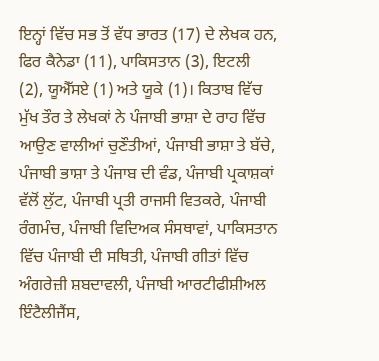ਇਨ੍ਹਾਂ ਵਿੱਚ ਸਭ ਤੋਂ ਵੱਧ ਭਾਰਤ (17) ਦੇ ਲੇਖਕ ਹਨ, ਫਿਰ ਕੈਨੇਡਾ (11), ਪਾਕਿਸਤਾਨ (3), ਇਟਲੀ (2), ਯੂਐੱਸਏ (1) ਅਤੇ ਯੂਕੇ (1)। ਕਿਤਾਬ ਵਿੱਚ ਮੁੱਖ ਤੌਰ ਤੇ ਲੇਖਕਾਂ ਨੇ ਪੰਜਾਬੀ ਭਾਸ਼ਾ ਦੇ ਰਾਹ ਵਿੱਚ ਆਉਣ ਵਾਲੀਆਂ ਚੁਣੌਤੀਆਂ, ਪੰਜਾਬੀ ਭਾਸ਼ਾ ਤੇ ਬੱਚੇ, ਪੰਜਾਬੀ ਭਾਸ਼ਾ ਤੇ ਪੰਜਾਬ ਦੀ ਵੰਡ, ਪੰਜਾਬੀ ਪ੍ਰਕਾਸ਼ਕਾਂ ਵੱਲੋਂ ਲੁੱਟ, ਪੰਜਾਬੀ ਪ੍ਰਤੀ ਰਾਜਸੀ ਵਿਤਕਰੇ, ਪੰਜਾਬੀ ਰੰਗਮੰਚ, ਪੰਜਾਬੀ ਵਿਦਿਅਕ ਸੰਸਥਾਵਾਂ, ਪਾਕਿਸਤਾਨ ਵਿੱਚ ਪੰਜਾਬੀ ਦੀ ਸਥਿਤੀ, ਪੰਜਾਬੀ ਗੀਤਾਂ ਵਿੱਚ ਅੰਗਰੇਜ਼ੀ ਸ਼ਬਦਾਵਲੀ, ਪੰਜਾਬੀ ਆਰਟੀਫੀਸ਼ੀਅਲ ਇੰਟੈਲੀਜੈਂਸ,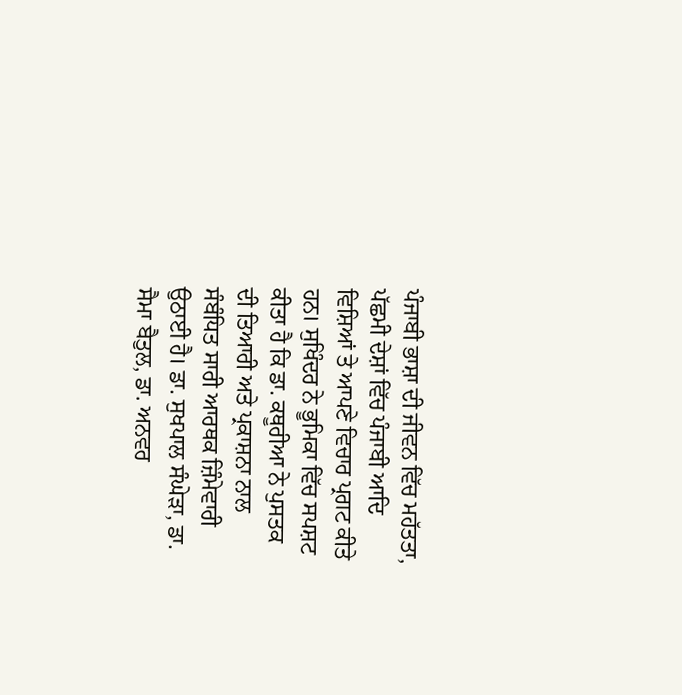ਪੰਜਾਬੀ ਭਾਸ਼ਾ ਦੀ ਜੀਵਨ ਵਿੱਚ ਮਹੱਤਤਾ, ਪੱਛਮੀ ਦੇਸ਼ਾਂ ਵਿੱਚ ਪੰਜਾਬੀ ਆਦਿ ਵਿਸ਼ਿਆਂ ਤੇ ਆਪਣੇ ਵਿਚਾਰ ਪ੍ਰਗਟ ਕੀਤੇ ਹਨ। ਸੁਖਿੰਦਰ ਨੇ ਭੂਮਿਕਾ ਵਿੱਚ ਸਪਸ਼ਟ ਕੀਤਾ ਹੈ ਕਿ ਡਾ. ਕਥੂਰੀਆ ਨੇ ਪੁਸਤਕ ਦੀ ਤਿਆਰੀ ਅਤੇ ਪ੍ਰਕਾਸ਼ਨਾ ਨਾਲ ਸੰਬੰਧਿਤ ਸਾਰੀ ਆਰਥਕ ਜ਼ਿੰਮੇਵਾਰੀ ਉਠਾਈ ਹੈ। ਡਾ. ਸੁਖਪਾਲ ਸੰਘੇੜਾ, ਡਾ. ਸੈਮਾ ਬੈਤੁਲ, ਡਾ. ਅਨਵਰ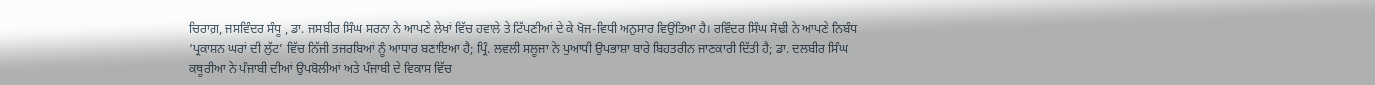ਚਿਰਾਗ਼, ਜਸਵਿੰਦਰ ਸੰਧੂ , ਡਾ. ਜਸਬੀਰ ਸਿੰਘ ਸਰਨਾ ਨੇ ਆਪਣੇ ਲੇਖਾਂ ਵਿੱਚ ਹਵਾਲੇ ਤੇ ਟਿੱਪਣੀਆਂ ਦੇ ਕੇ ਖੋਜ-ਵਿਧੀ ਅਨੁਸਾਰ ਵਿਉਂਤਿਆ ਹੈ। ਰਵਿੰਦਰ ਸਿੰਘ ਸੋਢੀ ਨੇ ਆਪਣੇ ਨਿਬੰਧ ‘ਪ੍ਰਕਾਸ਼ਨ ਘਰਾਂ ਦੀ ਲੁੱਟ’ ਵਿੱਚ ਨਿੱਜੀ ਤਜਰਬਿਆਂ ਨੂੰ ਆਧਾਰ ਬਣਾਇਆ ਹੈ; ਪ੍ਰਿੰ. ਲਵਲੀ ਸਲੂਜਾ ਨੇ ਪੁਆਧੀ ਉਪਭਾਸ਼ਾ ਬਾਰੇ ਬਿਹਤਰੀਨ ਜਾਣਕਾਰੀ ਦਿੱਤੀ ਹੈ; ਡਾ. ਦਲਬੀਰ ਸਿੰਘ ਕਥੂਰੀਆ ਨੇ ਪੰਜਾਬੀ ਦੀਆਂ ਉਪਬੋਲੀਆਂ ਅਤੇ ਪੰਜਾਬੀ ਦੇ ਵਿਕਾਸ ਵਿੱਚ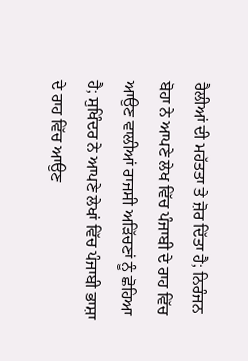ਰੈਲੀਆਂ ਦੀ ਮਹੱਤਤਾ ਤੇ ਜ਼ੋਰ ਦਿੱਤਾ ਹੈ; ਨਿਰੰਜਨ ਬੋਹਾ ਨੇ ਆਪਣੇ ਲੇਖ ਵਿੱਚ ਪੰਜਾਬੀ ਦੇ ਰਾਹ ਵਿੱਚ ਆਉਣ ਵਾਲੀਆਂ ਰਾਜਸੀ ਅੜਿੱਚਣਾਂ ਨੂੰ ਛੋਹਿਆ ਹੈ; ਸੁਖਿੰਦਰ ਨੇ ਆਪਣੇ ਲੇਖਾਂ ਵਿੱਚ ਪੰਜਾਬੀ ਭਾਸ਼ਾ ਦੇ ਰਾਹ ਵਿੱਚ ਆਉਣ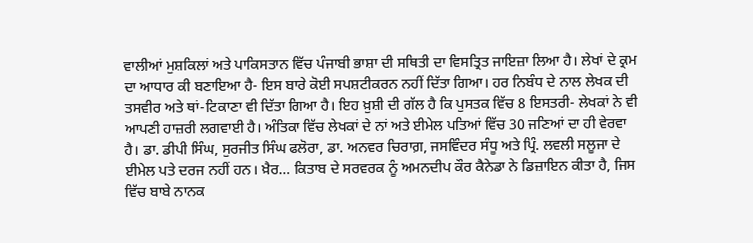ਵਾਲੀਆਂ ਮੁਸ਼ਕਿਲਾਂ ਅਤੇ ਪਾਕਿਸਤਾਨ ਵਿੱਚ ਪੰਜਾਬੀ ਭਾਸ਼ਾ ਦੀ ਸਥਿਤੀ ਦਾ ਵਿਸਤ੍ਰਿਤ ਜਾਇਜ਼ਾ ਲਿਆ ਹੈ। ਲੇਖਾਂ ਦੇ ਕ੍ਰਮ ਦਾ ਆਧਾਰ ਕੀ ਬਣਾਇਆ ਹੈ- ਇਸ ਬਾਰੇ ਕੋਈ ਸਪਸ਼ਟੀਕਰਨ ਨਹੀਂ ਦਿੱਤਾ ਗਿਆ। ਹਰ ਨਿਬੰਧ ਦੇ ਨਾਲ ਲੇਖਕ ਦੀ ਤਸਵੀਰ ਅਤੇ ਥਾਂ-ਟਿਕਾਣਾ ਵੀ ਦਿੱਤਾ ਗਿਆ ਹੈ। ਇਹ ਖ਼ੁਸ਼ੀ ਦੀ ਗੱਲ ਹੈ ਕਿ ਪੁਸਤਕ ਵਿੱਚ 8 ਇਸਤਰੀ- ਲੇਖਕਾਂ ਨੇ ਵੀ ਆਪਣੀ ਹਾਜ਼ਰੀ ਲਗਵਾਈ ਹੈ। ਅੰਤਿਕਾ ਵਿੱਚ ਲੇਖਕਾਂ ਦੇ ਨਾਂ ਅਤੇ ਈਮੇਲ ਪਤਿਆਂ ਵਿੱਚ 30 ਜਣਿਆਂ ਦਾ ਹੀ ਵੇਰਵਾ ਹੈ। ਡਾ. ਡੀਪੀ ਸਿੰਘ, ਸੁਰਜੀਤ ਸਿੰਘ ਫਲੋਰਾ, ਡਾ. ਅਨਵਰ ਚਿਰਾਗ਼, ਜਸਵਿੰਦਰ ਸੰਧੂ ਅਤੇ ਪ੍ਰਿੰ. ਲਵਲੀ ਸਲੂਜਾ ਦੇ ਈਮੇਲ ਪਤੇ ਦਰਜ ਨਹੀਂ ਹਨ। ਖ਼ੈਰ… ਕਿਤਾਬ ਦੇ ਸਰਵਰਕ ਨੂੰ ਅਮਨਦੀਪ ਕੌਰ ਕੈਨੇਡਾ ਨੇ ਡਿਜ਼ਾਇਨ ਕੀਤਾ ਹੈ, ਜਿਸ ਵਿੱਚ ਬਾਬੇ ਨਾਨਕ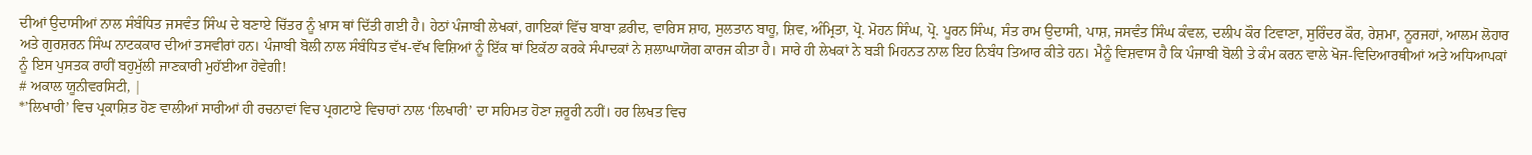ਦੀਆਂ ਉਦਾਸੀਆਂ ਨਾਲ ਸੰਬੰਧਿਤ ਜਸਵੰਤ ਸਿੰਘ ਦੇ ਬਣਾਏ ਚਿੱਤਰ ਨੂੰ ਖ਼ਾਸ ਥਾਂ ਦਿੱਤੀ ਗਈ ਹੈ। ਹੇਠਾਂ ਪੰਜਾਬੀ ਲੇਖਕਾਂ, ਗਾਇਕਾਂ ਵਿੱਚ ਬਾਬਾ ਫ਼ਰੀਦ, ਵਾਰਿਸ ਸ਼ਾਹ, ਸੁਲਤਾਨ ਬਾਹੂ, ਸ਼ਿਵ, ਅੰਮ੍ਰਿਤਾ, ਪ੍ਰੋ. ਮੋਹਨ ਸਿੰਘ, ਪ੍ਰੋ. ਪੂਰਨ ਸਿੰਘ, ਸੰਤ ਰਾਮ ਉਦਾਸੀ, ਪਾਸ਼, ਜਸਵੰਤ ਸਿੰਘ ਕੰਵਲ, ਦਲੀਪ ਕੌਰ ਟਿਵਾਣਾ, ਸੁਰਿੰਦਰ ਕੌਰ, ਰੇਸ਼ਮਾ, ਨੂਰਜਹਾਂ, ਆਲਮ ਲੋਹਾਰ ਅਤੇ ਗੁਰਸ਼ਰਨ ਸਿੰਘ ਨਾਟਕਕਾਰ ਦੀਆਂ ਤਸਵੀਰਾਂ ਹਨ। ਪੰਜਾਬੀ ਬੋਲੀ ਨਾਲ ਸੰਬੰਧਿਤ ਵੱਖ-ਵੱਖ ਵਿਸ਼ਿਆਂ ਨੂੰ ਇੱਕ ਥਾਂ ਇਕੱਠਾ ਕਰਕੇ ਸੰਪਾਦਕਾਂ ਨੇ ਸ਼ਲਾਘਾਯੋਗ ਕਾਰਜ ਕੀਤਾ ਹੈ। ਸਾਰੇ ਹੀ ਲੇਖਕਾਂ ਨੇ ਬੜੀ ਮਿਹਨਤ ਨਾਲ ਇਹ ਨਿਬੰਧ ਤਿਆਰ ਕੀਤੇ ਹਨ। ਮੈਨੂੰ ਵਿਸ਼ਵਾਸ ਹੈ ਕਿ ਪੰਜਾਬੀ ਬੋਲੀ ਤੇ ਕੰਮ ਕਰਨ ਵਾਲੇ ਖੋਜ-ਵਿਦਿਆਰਥੀਆਂ ਅਤੇ ਅਧਿਆਪਕਾਂ ਨੂੰ ਇਸ ਪੁਸਤਕ ਰਾਹੀਂ ਬਹੁਮੁੱਲੀ ਜਾਣਕਾਰੀ ਮੁਹੱਈਆ ਹੋਵੇਗੀ!
# ਅਕਾਲ ਯੂਨੀਵਰਸਿਟੀ, |
*’ਲਿਖਾਰੀ’ ਵਿਚ ਪ੍ਰਕਾਸ਼ਿਤ ਹੋਣ ਵਾਲੀਆਂ ਸਾਰੀਆਂ ਹੀ ਰਚਨਾਵਾਂ ਵਿਚ ਪ੍ਰਗਟਾਏ ਵਿਚਾਰਾਂ ਨਾਲ ‘ਲਿਖਾਰੀ’ ਦਾ ਸਹਿਮਤ ਹੋਣਾ ਜ਼ਰੂਰੀ ਨਹੀਂ। ਹਰ ਲਿਖਤ ਵਿਚ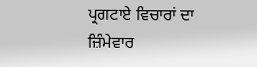ਪ੍ਰਗਟਾਏ ਵਿਚਾਰਾਂ ਦਾ ਜ਼ਿੰਮੇਵਾਰ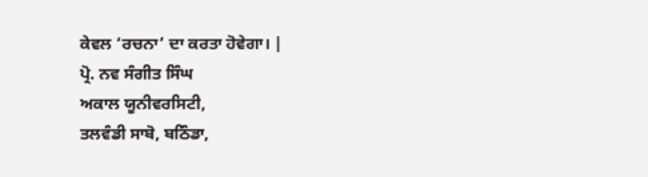ਕੇਵਲ ‘ਰਚਨਾ’ ਦਾ ਕਰਤਾ ਹੋਵੇਗਾ। |
ਪ੍ਰੋ. ਨਵ ਸੰਗੀਤ ਸਿੰਘ
ਅਕਾਲ ਯੂਨੀਵਰਸਿਟੀ,
ਤਲਵੰਡੀ ਸਾਬੋ, ਬਠਿੰਡਾ,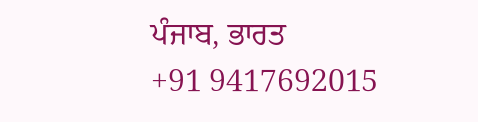ਪੰਜਾਬ, ਭਾਰਤ
+91 9417692015